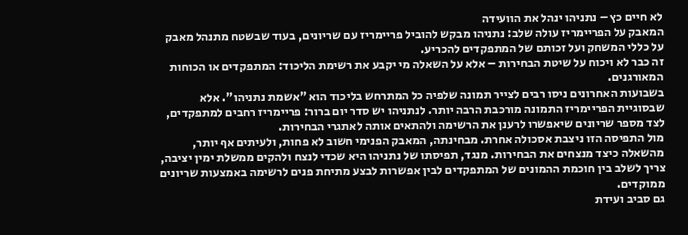לא חיים כץ – נתניהו ינהל את הוועידה
המאבק על הפריימריז עולה שלב: נתניהו מבקש להוביל פריימריז עם שריונים, בעוד שבשטח מתנהל מאבק על כללי המשחק ועל זכותם של המתפקדים להכריע.
זה כבר לא ויכוח על שיטת הבחירות – אלא על השאלה מי יקבע את רשימת הליכוד: המתפקדים או הכוחות המאורגנים.
בשבועות האחרונים ניסו רבים לצייר תמונה שלפיה כל המתרחש בליכוד הוא "אשמת נתניהו". אלא שבסוגיית הפריימריז התמונה מורכבת הרבה יותר. לנתניהו יש סדר יום ברור: פריימריז רחבים למתפקדים, לצד מספר שריונים שיאפשרו לרענן את הרשימה ולהתאים אותה לאתגרי הבחירות.
מול התפיסה הזו ניצבת אסכולה אחרת. מבחינתה, המאבק הפנימי חשוב לא פחות, ולעיתים אף יותר, מהשאלה כיצד מנצחים את הבחירות. מנגד, תפיסתו של נתניהו היא שכדי לנצח ולהקים ממשלת ימין יציבה, צריך לשלב בין חוכמת ההמונים של המתפקדים לבין אפשרות לבצע מתיחת פנים לרשימה באמצעות שריונים ממוקדים.
גם סביב ועידת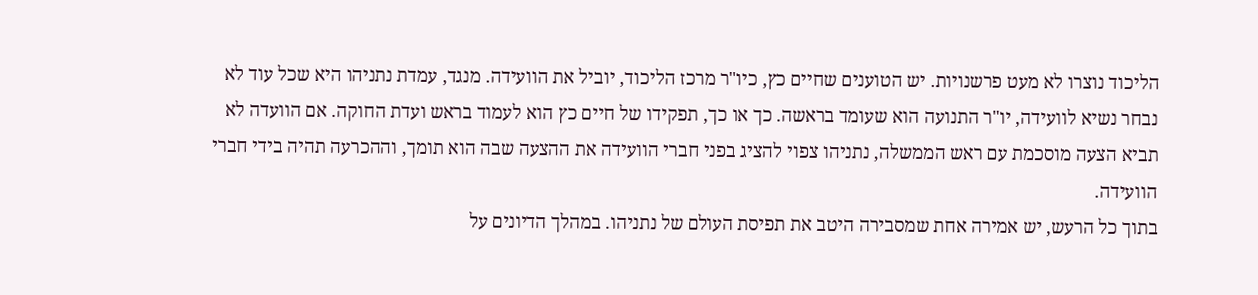הליכוד נוצרו לא מעט פרשנויות. יש הטוענים שחיים כץ, כיו"ר מרכז הליכוד, יוביל את הוועידה. מנגד, עמדת נתניהו היא שכל עוד לא נבחר נשיא לוועידה, יו"ר התנועה הוא שעומד בראשה. כך או כך, תפקידו של חיים כץ הוא לעמוד בראש ועדת החוקה. אם הוועדה לא תביא הצעה מוסכמת עם ראש הממשלה, נתניהו צפוי להציג בפני חברי הוועידה את ההצעה שבה הוא תומך, וההכרעה תהיה בידי חברי הוועידה.
בתוך כל הרעש, יש אמירה אחת שמסבירה היטב את תפיסת העולם של נתניהו. במהלך הדיונים על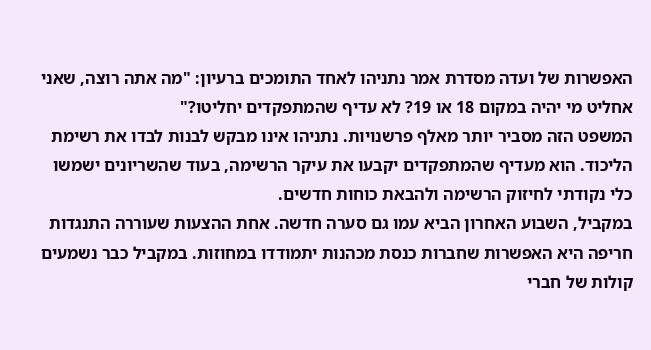האפשרות של ועדה מסדרת אמר נתניהו לאחד התומכים ברעיון: "מה אתה רוצה, שאני אחליט מי יהיה במקום 18 או 19? לא עדיף שהמתפקדים יחליטו?"
המשפט הזה מסביר יותר מאלף פרשנויות. נתניהו אינו מבקש לבנות לבדו את רשימת הליכוד. הוא מעדיף שהמתפקדים יקבעו את עיקר הרשימה, בעוד שהשריונים ישמשו כלי נקודתי לחיזוק הרשימה ולהבאת כוחות חדשים.
במקביל, השבוע האחרון הביא עמו גם סערה חדשה. אחת ההצעות שעוררה התנגדות חריפה היא האפשרות שחברות כנסת מכהנות יתמודדו במחוזות. במקביל כבר נשמעים קולות של חברי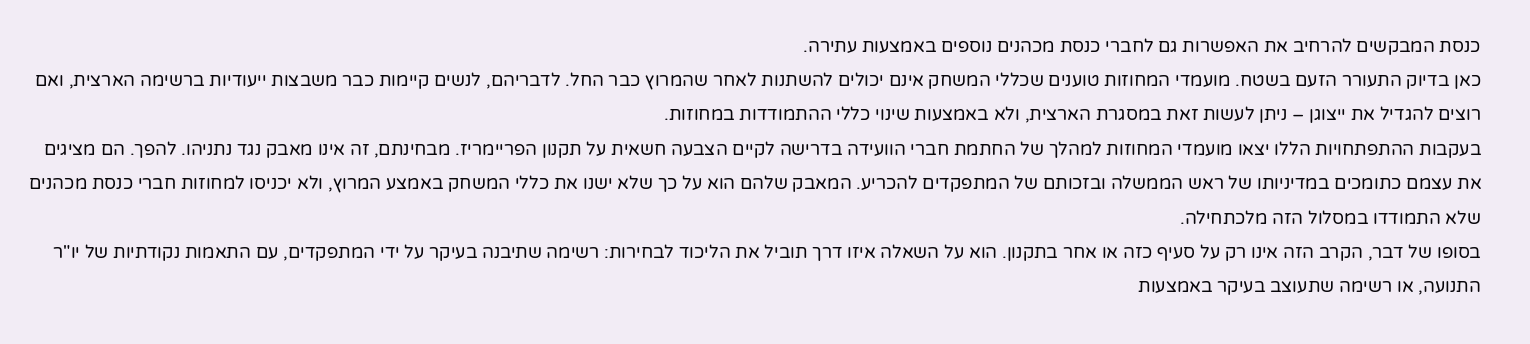כנסת המבקשים להרחיב את האפשרות גם לחברי כנסת מכהנים נוספים באמצעות עתירה.
כאן בדיוק התעורר הזעם בשטח. מועמדי המחוזות טוענים שכללי המשחק אינם יכולים להשתנות לאחר שהמרוץ כבר החל. לדבריהם, לנשים קיימות כבר משבצות ייעודיות ברשימה הארצית, ואם רוצים להגדיל את ייצוגן – ניתן לעשות זאת במסגרת הארצית, ולא באמצעות שינוי כללי ההתמודדות במחוזות.
בעקבות ההתפתחויות הללו יצאו מועמדי המחוזות למהלך של החתמת חברי הוועידה בדרישה לקיים הצבעה חשאית על תקנון הפריימריז. מבחינתם, זה אינו מאבק נגד נתניהו. להפך. הם מציגים את עצמם כתומכים במדיניותו של ראש הממשלה ובזכותם של המתפקדים להכריע. המאבק שלהם הוא על כך שלא ישנו את כללי המשחק באמצע המרוץ, ולא יכניסו למחוזות חברי כנסת מכהנים שלא התמודדו במסלול הזה מלכתחילה.
בסופו של דבר, הקרב הזה אינו רק על סעיף כזה או אחר בתקנון. הוא על השאלה איזו דרך תוביל את הליכוד לבחירות: רשימה שתיבנה בעיקר על ידי המתפקדים, עם התאמות נקודתיות של יו"ר התנועה, או רשימה שתעוצב בעיקר באמצעות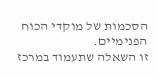הסכמות של מוקדי הכוח הפנימיים.
זו השאלה שתעמוד במרכז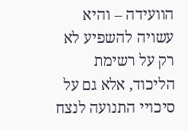הוועידה – והיא עשויה להשפיע לא רק על רשימת הליכוד, אלא גם על סיכויי התנועה לנצח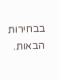בבחירות הבאות.